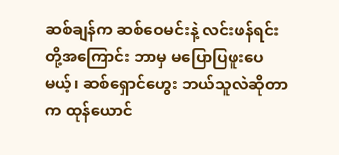ဆစ်ချန်က ဆစ်ဝေမင်းနဲ့ လင်းဖန်ရင်းတို့အကြောင်း ဘာမှ မပြောပြဖူးပေမယ့်၊ ဆစ်ရှောင်ဟွေး ဘယ်သူလဲဆိုတာက ထုန်ယောင်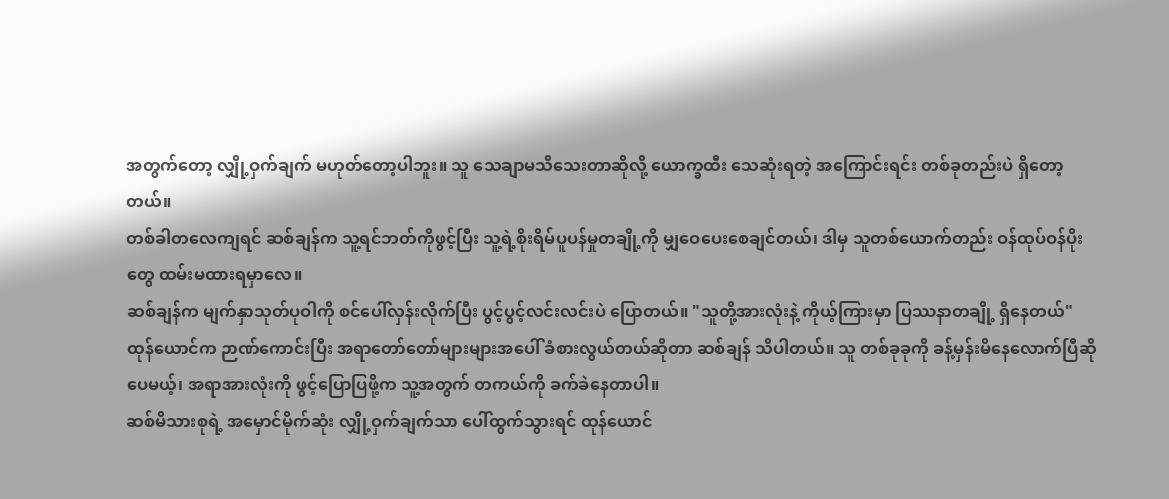အတွက်တော့ လျှို့ဝှက်ချက် မဟုတ်တော့ပါဘူး။ သူ သေချာမသိသေးတာဆိုလို့ ယောက္ခထီး သေဆုံးရတဲ့ အကြောင်းရင်း တစ်ခုတည်းပဲ ရှိတော့တယ်။
တစ်ခါတလေကျရင် ဆစ်ချန်က သူ့ရင်ဘတ်ကိုဖွင့်ပြီး သူ့ရဲ့စိုးရိမ်ပူပန်မှုတချို့ကို မျှဝေပေးစေချင်တယ်၊ ဒါမှ သူတစ်ယောက်တည်း ဝန်ထုပ်ဝန်ပိုးတွေ ထမ်းမထားရမှာလေ။
ဆစ်ချန်က မျက်နှာသုတ်ပုဝါကို စင်ပေါ်လှန်းလိုက်ပြီး ပွင့်ပွင့်လင်းလင်းပဲ ပြောတယ်။ "သူတို့အားလုံးနဲ့ ကိုယ့်ကြားမှာ ပြဿနာတချို့ ရှိနေတယ်"
ထုန်ယောင်က ဉာဏ်ကောင်းပြီး အရာတော်တော်များများအပေါ် ခံစားလွယ်တယ်ဆိုတာ ဆစ်ချန် သိပါတယ်။ သူ တစ်ခုခုကို ခန့်မှန်းမိနေလောက်ပြီဆိုပေမယ့်၊ အရာအားလုံးကို ဖွင့်ပြောပြဖို့က သူ့အတွက် တကယ်ကို ခက်ခဲနေတာပါ။
ဆစ်မိသားစုရဲ့ အမှောင်မိုက်ဆုံး လျှို့ဝှက်ချက်သာ ပေါ်ထွက်သွားရင် ထုန်ယောင်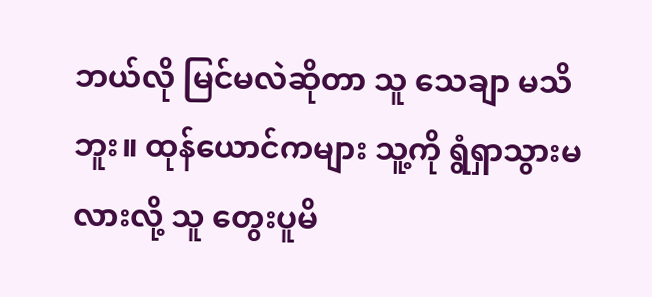ဘယ်လို မြင်မလဲဆိုတာ သူ သေချာ မသိဘူး။ ထုန်ယောင်ကများ သူ့ကို ရွံရှာသွားမလားလို့ သူ တွေးပူမိ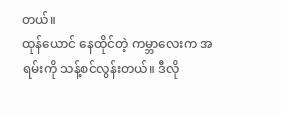တယ်။
ထုန်ယောင် နေထိုင်တဲ့ ကမ္ဘာလေးက အရမ်းကို သန့်စင်လွန်းတယ်။ ဒီလို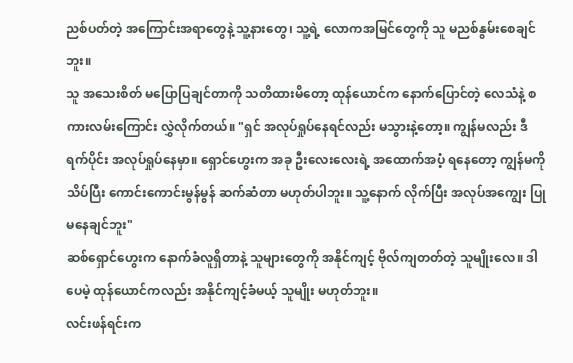ညစ်ပတ်တဲ့ အကြောင်းအရာတွေနဲ့ သူ့နားတွေ၊ သူ့ရဲ့ လောကအမြင်တွေကို သူ မညစ်နွမ်းစေချင်ဘူး။
သူ အသေးစိတ် မပြောပြချင်တာကို သတိထားမိတော့ ထုန်ယောင်က နောက်ပြောင်တဲ့ လေသံနဲ့ စကားလမ်းကြောင်း လွှဲလိုက်တယ်။ "ရှင် အလုပ်ရှုပ်နေရင်လည်း မသွားနဲ့တော့။ ကျွန်မလည်း ဒီရက်ပိုင်း အလုပ်ရှုပ်နေမှာ။ ရှောင်ဟွေးက အခု ဦးလေးလေးရဲ့ အထောက်အပံ့ ရနေတော့ ကျွန်မကို သိပ်ပြီး ကောင်းကောင်းမွန်မွန် ဆက်ဆံတာ မဟုတ်ပါဘူး။ သူ့နောက် လိုက်ပြီး အလုပ်အကျွေး ပြုမနေချင်ဘူး"
ဆစ်ရှောင်ဟွေးက နောက်ခံလူရှိတာနဲ့ သူများတွေကို အနိုင်ကျင့် ဗိုလ်ကျတတ်တဲ့ သူမျိုးလေ။ ဒါပေမဲ့ ထုန်ယောင်ကလည်း အနိုင်ကျင့်ခံမယ့် သူမျိုး မဟုတ်ဘူး။
လင်းဖန်ရင်းက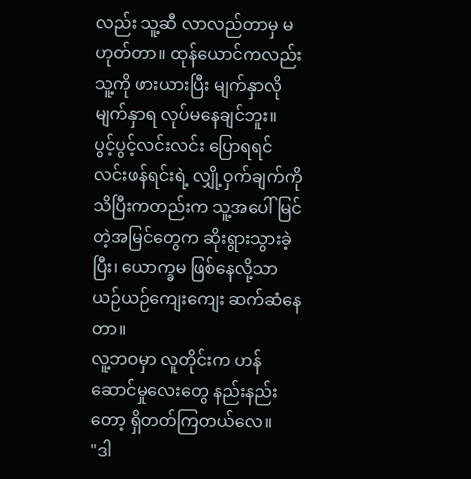လည်း သူ့ဆီ လာလည်တာမှ မဟုတ်တာ။ ထုန်ယောင်ကလည်း သူ့ကို ဖားယားပြီး မျက်နှာလို မျက်နှာရ လုပ်မနေချင်ဘူး။
ပွင့်ပွင့်လင်းလင်း ပြောရရင် လင်းဖန်ရင်းရဲ့ လျှို့ဝှက်ချက်ကို သိပြီးကတည်းက သူ့အပေါ် မြင်တဲ့အမြင်တွေက ဆိုးရွားသွားခဲ့ပြီး၊ ယောက္ခမ ဖြစ်နေလို့သာ ယဉ်ယဉ်ကျေးကျေး ဆက်ဆံနေတာ။
လူ့ဘဝမှာ လူတိုင်းက ဟန်ဆောင်မှုလေးတွေ နည်းနည်းတော့ ရှိတတ်ကြတယ်လေ။
"ဒါ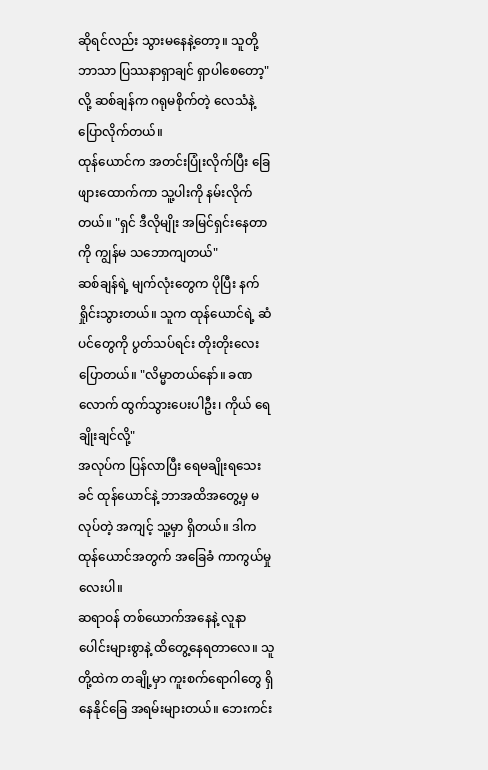ဆိုရင်လည်း သွားမနေနဲ့တော့။ သူတို့ဘာသာ ပြဿနာရှာချင် ရှာပါစေတော့" လို့ ဆစ်ချန်က ဂရုမစိုက်တဲ့ လေသံနဲ့ ပြောလိုက်တယ်။
ထုန်ယောင်က အတင်းပြုံးလိုက်ပြီး ခြေဖျားထောက်ကာ သူ့ပါးကို နမ်းလိုက်တယ်။ "ရှင် ဒီလိုမျိုး အမြင်ရှင်းနေတာကို ကျွန်မ သဘောကျတယ်"
ဆစ်ချန်ရဲ့ မျက်လုံးတွေက ပိုပြီး နက်ရှိုင်းသွားတယ်။ သူက ထုန်ယောင်ရဲ့ ဆံပင်တွေကို ပွတ်သပ်ရင်း တိုးတိုးလေး ပြောတယ်။ "လိမ္မာတယ်နော်။ ခဏလောက် ထွက်သွားပေးပါဦး၊ ကိုယ် ရေချိုးချင်လို့"
အလုပ်က ပြန်လာပြီး ရေမချိုးရသေးခင် ထုန်ယောင်နဲ့ ဘာအထိအတွေ့မှ မလုပ်တဲ့ အကျင့် သူ့မှာ ရှိတယ်။ ဒါက ထုန်ယောင်အတွက် အခြေခံ ကာကွယ်မှုလေးပါ။
ဆရာဝန် တစ်ယောက်အနေနဲ့ လူနာပေါင်းများစွာနဲ့ ထိတွေ့နေရတာလေ။ သူတို့ထဲက တချို့မှာ ကူးစက်ရောဂါတွေ ရှိနေနိုင်ခြေ အရမ်းများတယ်။ ဘေးကင်း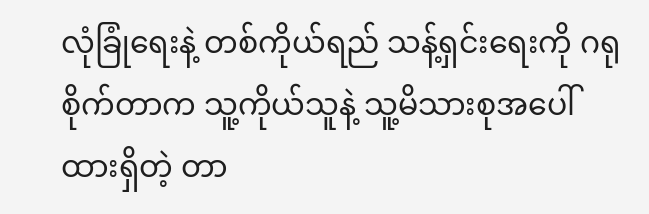လုံခြုံရေးနဲ့ တစ်ကိုယ်ရည် သန့်ရှင်းရေးကို ဂရုစိုက်တာက သူ့ကိုယ်သူနဲ့ သူ့မိသားစုအပေါ် ထားရှိတဲ့ တာ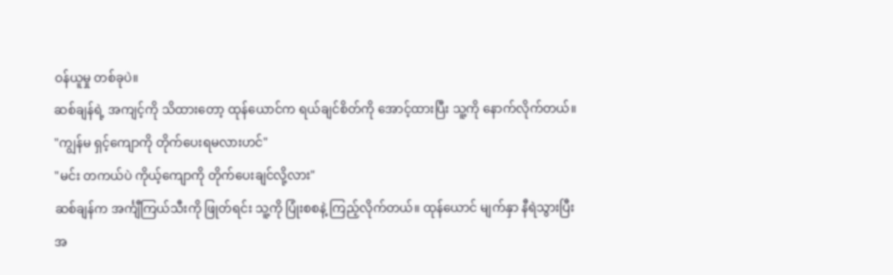ဝန်ယူမှု တစ်ခုပဲ။
ဆစ်ချန်ရဲ့ အကျင့်ကို သိထားတော့ ထုန်ယောင်က ရယ်ချင်စိတ်ကို အောင့်ထားပြီး သူ့ကို နောက်လိုက်တယ်။ "ကျွန်မ ရှင့်ကျောကို တိုက်ပေးရမလားဟင်"
"မင်း တကယ်ပဲ ကိုယ့်ကျောကို တိုက်ပေးချင်လို့လား"
ဆစ်ချန်က အင်္ကျီကြယ်သီးကို ဖြုတ်ရင်း သူ့ကို ပြုံးစစနဲ့ ကြည့်လိုက်တယ်။ ထုန်ယောင် မျက်နှာ နီရဲသွားပြီး အ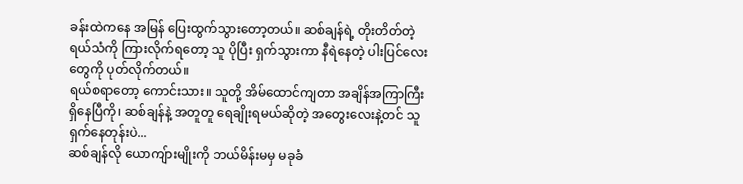ခန်းထဲကနေ အမြန် ပြေးထွက်သွားတော့တယ်။ ဆစ်ချန်ရဲ့ တိုးတိတ်တဲ့ ရယ်သံကို ကြားလိုက်ရတော့ သူ ပိုပြီး ရှက်သွားကာ နီရဲနေတဲ့ ပါးပြင်လေးတွေကို ပုတ်လိုက်တယ်။
ရယ်စရာတော့ ကောင်းသား။ သူတို့ အိမ်ထောင်ကျတာ အချိန်အကြာကြီး ရှိနေပြီကို၊ ဆစ်ချန်နဲ့ အတူတူ ရေချိုးရမယ်ဆိုတဲ့ အတွေးလေးနဲ့တင် သူ ရှက်နေတုန်းပဲ...
ဆစ်ချန်လို ယောကျ်ားမျိုးကို ဘယ်မိန်းမမှ မခုခံ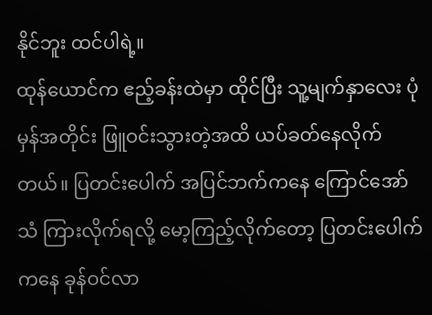နိုင်ဘူး ထင်ပါရဲ့။
ထုန်ယောင်က ဧည့်ခန်းထဲမှာ ထိုင်ပြီး သူ့မျက်နှာလေး ပုံမှန်အတိုင်း ဖြူဝင်းသွားတဲ့အထိ ယပ်ခတ်နေလိုက်တယ်။ ပြတင်းပေါက် အပြင်ဘက်ကနေ ကြောင်အော်သံ ကြားလိုက်ရလို့ မော့ကြည့်လိုက်တော့ ပြတင်းပေါက်ကနေ ခုန်ဝင်လာ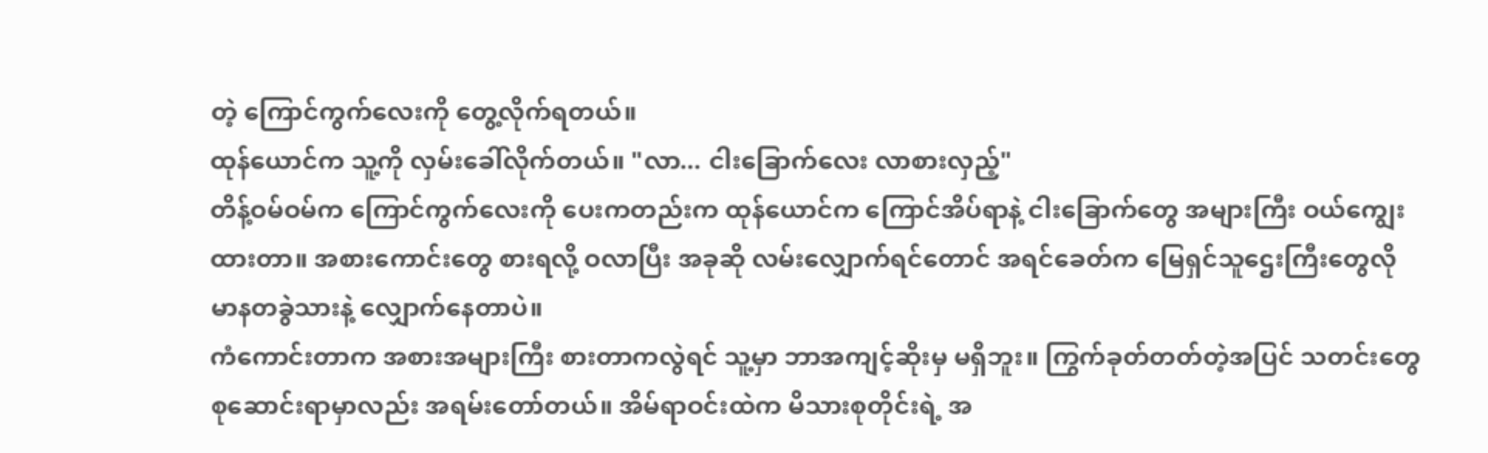တဲ့ ကြောင်ကွက်လေးကို တွေ့လိုက်ရတယ်။
ထုန်ယောင်က သူ့ကို လှမ်းခေါ်လိုက်တယ်။ "လာ... ငါးခြောက်လေး လာစားလှည့်"
တိန့်ဝမ်ဝမ်က ကြောင်ကွက်လေးကို ပေးကတည်းက ထုန်ယောင်က ကြောင်အိပ်ရာနဲ့ ငါးခြောက်တွေ အများကြီး ဝယ်ကျွေးထားတာ။ အစားကောင်းတွေ စားရလို့ ဝလာပြီး အခုဆို လမ်းလျှောက်ရင်တောင် အရင်ခေတ်က မြေရှင်သူဌေးကြီးတွေလို မာနတခွဲသားနဲ့ လျှောက်နေတာပဲ။
ကံကောင်းတာက အစားအများကြီး စားတာကလွဲရင် သူ့မှာ ဘာအကျင့်ဆိုးမှ မရှိဘူး။ ကြွက်ခုတ်တတ်တဲ့အပြင် သတင်းတွေ စုဆောင်းရာမှာလည်း အရမ်းတော်တယ်။ အိမ်ရာဝင်းထဲက မိသားစုတိုင်းရဲ့ အ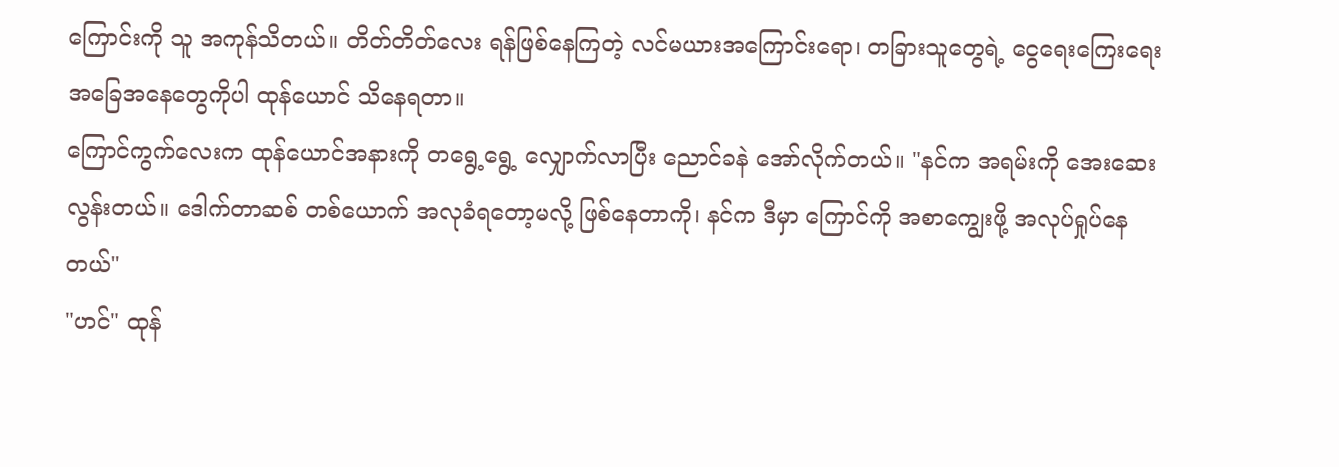ကြောင်းကို သူ အကုန်သိတယ်။ တိတ်တိတ်လေး ရန်ဖြစ်နေကြတဲ့ လင်မယားအကြောင်းရော၊ တခြားသူတွေရဲ့ ငွေရေးကြေးရေး အခြေအနေတွေကိုပါ ထုန်ယောင် သိနေရတာ။
ကြောင်ကွက်လေးက ထုန်ယောင်အနားကို တရွေ့ရွေ့ လျှောက်လာပြီး ညောင်ခနဲ အော်လိုက်တယ်။ "နင်က အရမ်းကို အေးဆေးလွန်းတယ်။ ဒေါက်တာဆစ် တစ်ယောက် အလုခံရတော့မလို့ ဖြစ်နေတာကို၊ နင်က ဒီမှာ ကြောင်ကို အစာကျွေးဖို့ အလုပ်ရှုပ်နေတယ်"
"ဟင်" ထုန်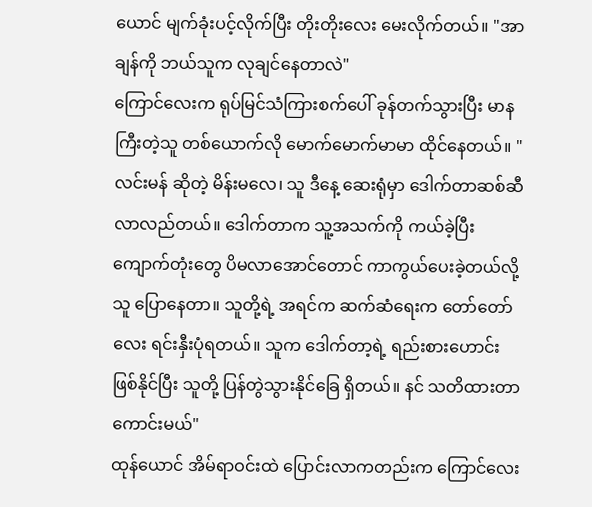ယောင် မျက်ခုံးပင့်လိုက်ပြီး တိုးတိုးလေး မေးလိုက်တယ်။ "အာချန်ကို ဘယ်သူက လုချင်နေတာလဲ"
ကြောင်လေးက ရုပ်မြင်သံကြားစက်ပေါ် ခုန်တက်သွားပြီး မာနကြီးတဲ့သူ တစ်ယောက်လို မောက်မောက်မာမာ ထိုင်နေတယ်။ "လင်းမန် ဆိုတဲ့ မိန်းမလေ၊ သူ ဒီနေ့ ဆေးရုံမှာ ဒေါက်တာဆစ်ဆီ လာလည်တယ်။ ဒေါက်တာက သူ့အသက်ကို ကယ်ခဲ့ပြီး ကျောက်တုံးတွေ ပိမလာအောင်တောင် ကာကွယ်ပေးခဲ့တယ်လို့ သူ ပြောနေတာ။ သူတို့ရဲ့ အရင်က ဆက်ဆံရေးက တော်တော်လေး ရင်းနှီးပုံရတယ်။ သူက ဒေါက်တာ့ရဲ့ ရည်းစားဟောင်း ဖြစ်နိုင်ပြီး သူတို့ ပြန်တွဲသွားနိုင်ခြေ ရှိတယ်။ နင် သတိထားတာ ကောင်းမယ်"
ထုန်ယောင် အိမ်ရာဝင်းထဲ ပြောင်းလာကတည်းက ကြောင်လေး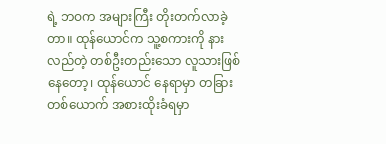ရဲ့ ဘဝက အများကြီး တိုးတက်လာခဲ့တာ။ ထုန်ယောင်က သူ့စကားကို နားလည်တဲ့ တစ်ဦးတည်းသော လူသားဖြစ်နေတော့၊ ထုန်ယောင် နေရာမှာ တခြားတစ်ယောက် အစားထိုးခံရမှာ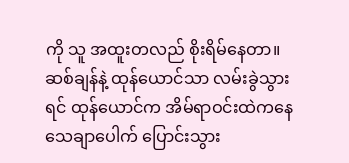ကို သူ အထူးတလည် စိုးရိမ်နေတာ။
ဆစ်ချန်နဲ့ ထုန်ယောင်သာ လမ်းခွဲသွားရင် ထုန်ယောင်က အိမ်ရာဝင်းထဲကနေ သေချာပေါက် ပြောင်းသွား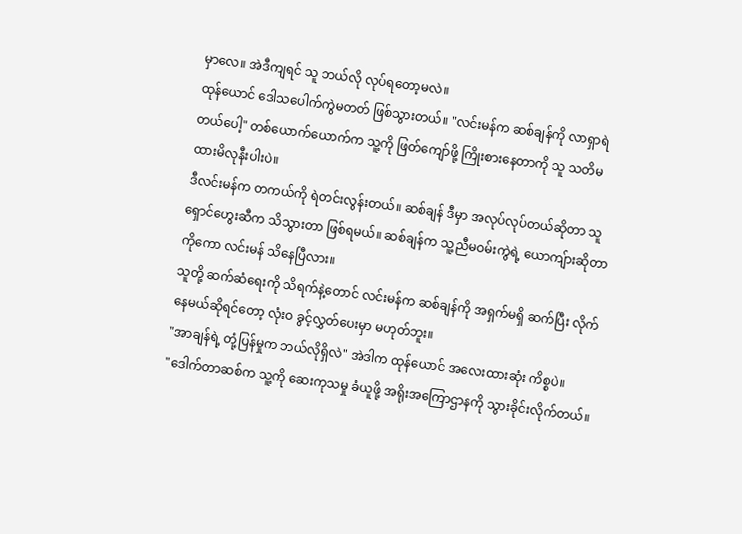မှာလေ။ အဲဒီကျရင် သူ ဘယ်လို လုပ်ရတော့မလဲ။
ထုန်ယောင် ဒေါသပေါက်ကွဲမတတ် ဖြစ်သွားတယ်။ "လင်းမန်က ဆစ်ချန်ကို လာရှာရဲတယ်ပေါ့" တစ်ယောက်ယောက်က သူ့ကို ဖြတ်ကျော်ဖို့ ကြိုးစားနေတာကို သူ သတိမထားမိလုနီးပါးပဲ။
ဒီလင်းမန်က တကယ်ကို ရဲတင်းလွန်းတယ်။ ဆစ်ချန် ဒီမှာ အလုပ်လုပ်တယ်ဆိုတာ သူ ရှောင်ဟွေးဆီက သိသွားတာ ဖြစ်ရမယ်။ ဆစ်ချန်က သူ့ညီမဝမ်းကွဲရဲ့ ယောကျ်ားဆိုတာကိုကော လင်းမန် သိနေပြီလား။
သူတို့ ဆက်ဆံရေးကို သိရက်နဲ့တောင် လင်းမန်က ဆစ်ချန်ကို အရှက်မရှိ ဆက်ပြီး လိုက်နေမယ်ဆိုရင်တော့ လုံးဝ ခွင့်လွှတ်ပေးမှာ မဟုတ်ဘူး။
"အာချန်ရဲ့ တုံ့ပြန်မှုက ဘယ်လိုရှိလဲ" အဲဒါက ထုန်ယောင် အလေးထားဆုံး ကိစ္စပဲ။
"ဒေါက်တာဆစ်က သူ့ကို ဆေးကုသမှု ခံယူဖို့ အရိုးအကြောဌာနကို သွားခိုင်းလိုက်တယ်။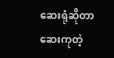ဆေးရုံဆိုတာ ဆေးကုတဲ့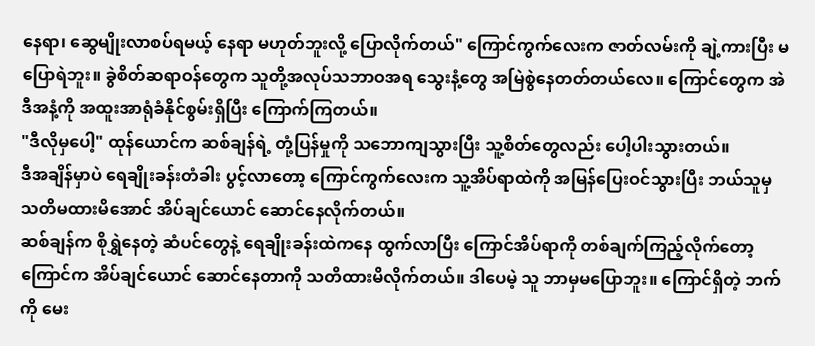နေရာ၊ ဆွေမျိုးလာစပ်ရမယ့် နေရာ မဟုတ်ဘူးလို့ ပြောလိုက်တယ်" ကြောင်ကွက်လေးက ဇာတ်လမ်းကို ချဲ့ကားပြီး မပြောရဲဘူး။ ခွဲစိတ်ဆရာဝန်တွေက သူတို့အလုပ်သဘာဝအရ သွေးနံ့တွေ အမြဲစွဲနေတတ်တယ်လေ။ ကြောင်တွေက အဲဒီအနံ့ကို အထူးအာရုံခံနိုင်စွမ်းရှိပြီး ကြောက်ကြတယ်။
"ဒီလိုမှပေါ့" ထုန်ယောင်က ဆစ်ချန်ရဲ့ တုံ့ပြန်မှုကို သဘောကျသွားပြီး သူ့စိတ်တွေလည်း ပေါ့ပါးသွားတယ်။
ဒီအချိန်မှာပဲ ရေချိုးခန်းတံခါး ပွင့်လာတော့ ကြောင်ကွက်လေးက သူ့အိပ်ရာထဲကို အမြန်ပြေးဝင်သွားပြီး ဘယ်သူမှ သတိမထားမိအောင် အိပ်ချင်ယောင် ဆောင်နေလိုက်တယ်။
ဆစ်ချန်က စိုရွှဲနေတဲ့ ဆံပင်တွေနဲ့ ရေချိုးခန်းထဲကနေ ထွက်လာပြီး ကြောင်အိပ်ရာကို တစ်ချက်ကြည့်လိုက်တော့ ကြောင်က အိပ်ချင်ယောင် ဆောင်နေတာကို သတိထားမိလိုက်တယ်။ ဒါပေမဲ့ သူ ဘာမှမပြောဘူး။ ကြောင်ရှိတဲ့ ဘက်ကို မေး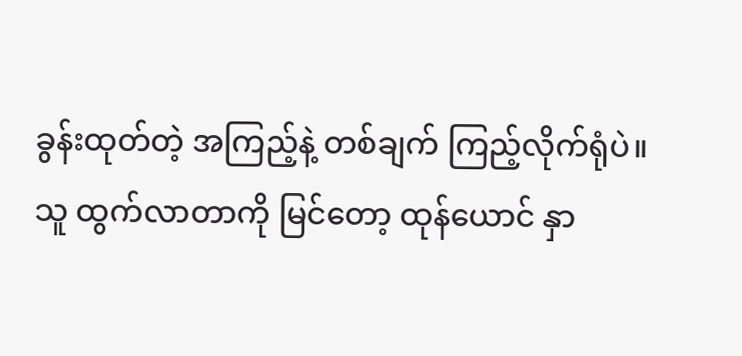ခွန်းထုတ်တဲ့ အကြည့်နဲ့ တစ်ချက် ကြည့်လိုက်ရုံပဲ။
သူ ထွက်လာတာကို မြင်တော့ ထုန်ယောင် နှာ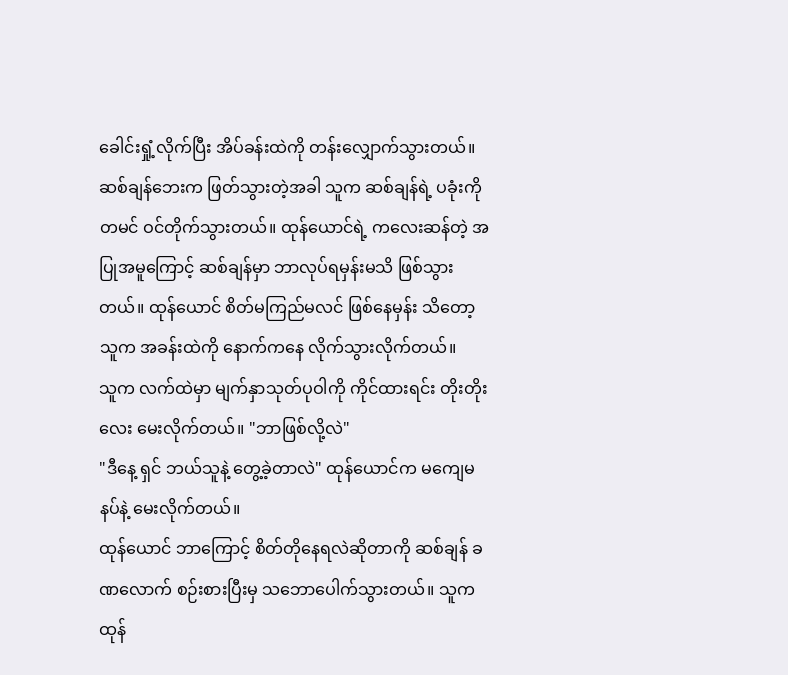ခေါင်းရှုံ့လိုက်ပြီး အိပ်ခန်းထဲကို တန်းလျှောက်သွားတယ်။ ဆစ်ချန်ဘေးက ဖြတ်သွားတဲ့အခါ သူက ဆစ်ချန်ရဲ့ ပခုံးကို တမင် ဝင်တိုက်သွားတယ်။ ထုန်ယောင်ရဲ့ ကလေးဆန်တဲ့ အပြုအမူကြောင့် ဆစ်ချန်မှာ ဘာလုပ်ရမှန်းမသိ ဖြစ်သွားတယ်။ ထုန်ယောင် စိတ်မကြည်မလင် ဖြစ်နေမှန်း သိတော့ သူက အခန်းထဲကို နောက်ကနေ လိုက်သွားလိုက်တယ်။
သူက လက်ထဲမှာ မျက်နှာသုတ်ပုဝါကို ကိုင်ထားရင်း တိုးတိုးလေး မေးလိုက်တယ်။ "ဘာဖြစ်လို့လဲ"
"ဒီနေ့ ရှင် ဘယ်သူနဲ့ တွေ့ခဲ့တာလဲ" ထုန်ယောင်က မကျေမနပ်နဲ့ မေးလိုက်တယ်။
ထုန်ယောင် ဘာကြောင့် စိတ်တိုနေရလဲဆိုတာကို ဆစ်ချန် ခဏလောက် စဉ်းစားပြီးမှ သဘောပေါက်သွားတယ်။ သူက ထုန်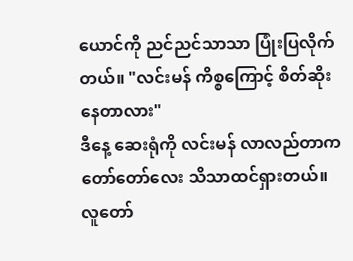ယောင်ကို ညင်ညင်သာသာ ပြုံးပြလိုက်တယ်။ "လင်းမန် ကိစ္စကြောင့် စိတ်ဆိုးနေတာလား"
ဒီနေ့ ဆေးရုံကို လင်းမန် လာလည်တာက တော်တော်လေး သိသာထင်ရှားတယ်။ လူတော်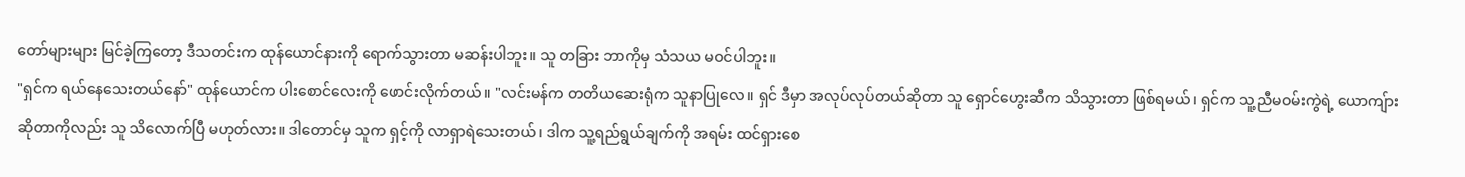တော်များများ မြင်ခဲ့ကြတော့ ဒီသတင်းက ထုန်ယောင်နားကို ရောက်သွားတာ မဆန်းပါဘူး။ သူ တခြား ဘာကိုမှ သံသယ မဝင်ပါဘူး။
"ရှင်က ရယ်နေသေးတယ်နော်" ထုန်ယောင်က ပါးစောင်လေးကို ဖောင်းလိုက်တယ်။ "လင်းမန်က တတိယဆေးရုံက သူနာပြုလေ။ ရှင် ဒီမှာ အလုပ်လုပ်တယ်ဆိုတာ သူ ရှောင်ဟွေးဆီက သိသွားတာ ဖြစ်ရမယ်၊ ရှင်က သူ့ညီမဝမ်းကွဲရဲ့ ယောကျ်ားဆိုတာကိုလည်း သူ သိလောက်ပြီ မဟုတ်လား။ ဒါတောင်မှ သူက ရှင့်ကို လာရှာရဲသေးတယ်၊ ဒါက သူ့ရည်ရွယ်ချက်ကို အရမ်း ထင်ရှားစေ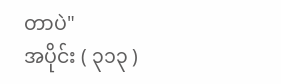တာပဲ"
အပိုင်း ( ၃၁၃ )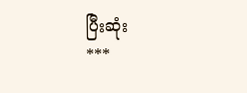ပြီးဆုံး
***